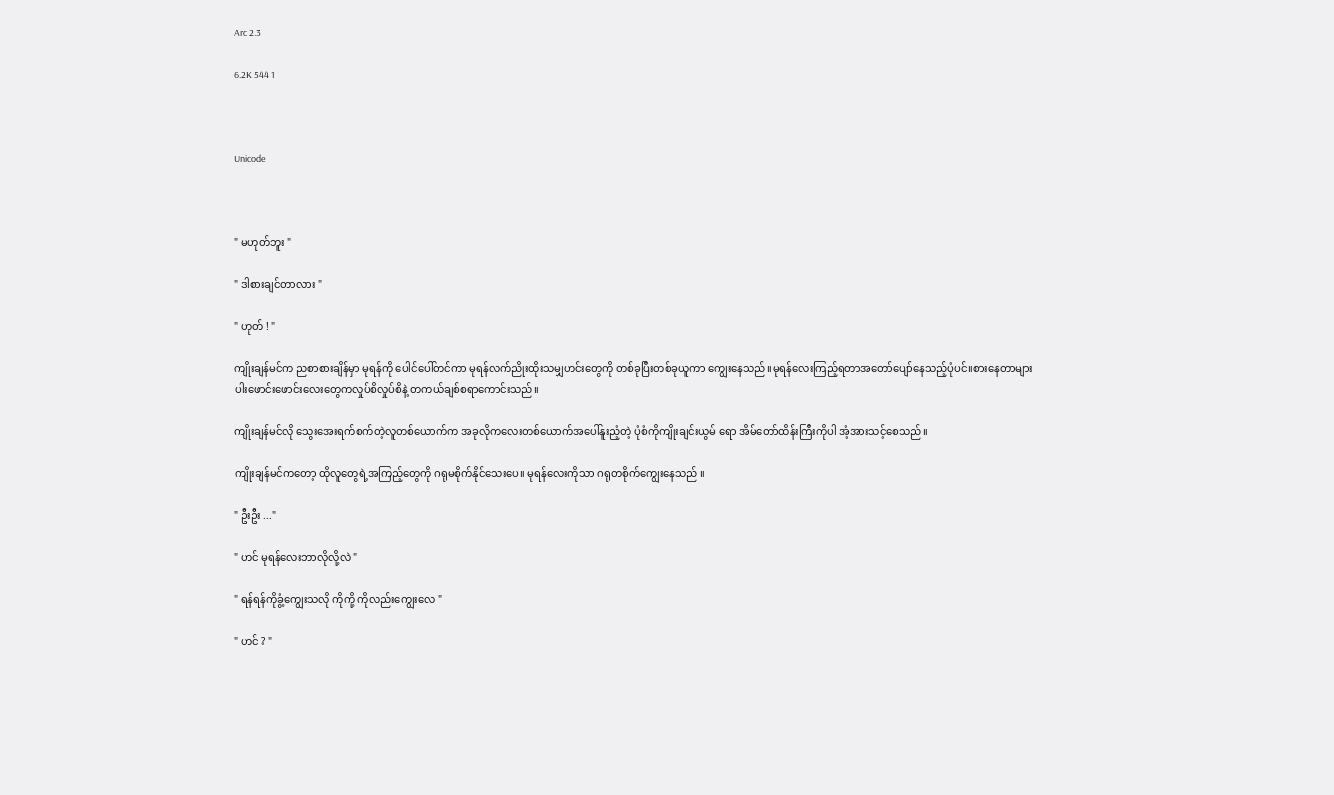Arc 2.3

6.2K 544 1



Unicode



" မဟုတ်ဘူး "

" ဒါစားချင်တာလား "

" ဟုတ် ! "

ကျိုးချန်မင်က ညစာစားချိန်မှာ မုရန်ကို ပေါင်ပေါ်တင်ကာ မုရန်လက်ညိုးထိုးသမျှဟင်းတွေကို တစ်ခုပြီးတစ်ခုယူကာ ကျွေးနေသည်။မုရန်လေးကြည့်ရတာအတော်ပျော်နေသည့်ပုံပင်။စားနေတာများ ပါးဖောင်းဖောင်းလေးတွေကလှုပ်စိလှုပ်စိနဲ့ တကယ်ချစ်စရာကောင်းသည်။

ကျိုးချန်မင်လို သွေးအေးရက်စက်တဲ့လူတစ်ယောက်က အခုလိုကလေးတစ်ယောက်အပေါ်နူးညံ့တဲ့ ပုံစံကိုကျိုးချင်းယွမ် ရော အိမ်တော်ထိန်းကြီးကိုပါ အံ့အားသင့်စေသည်။

ကျိုးချန်မင်ကတော့ ထိုလူတွေရဲ့အကြည့်တွေကို ဂရုမစိုက်နိုင်သေးပေ။ မုရန်လေးကိုသာ ဂရုတစိုက်ကျွေးနေသည် ။

" ဦးဦး ..."

" ဟင် မုရန်လေးဘာလိုလို့လဲ "

" ရန်ရန်ကိုခွံ့ကျွေးသလို ကိုကို့ ကိုလည်းကျွေးလေ "

" ဟင် ? "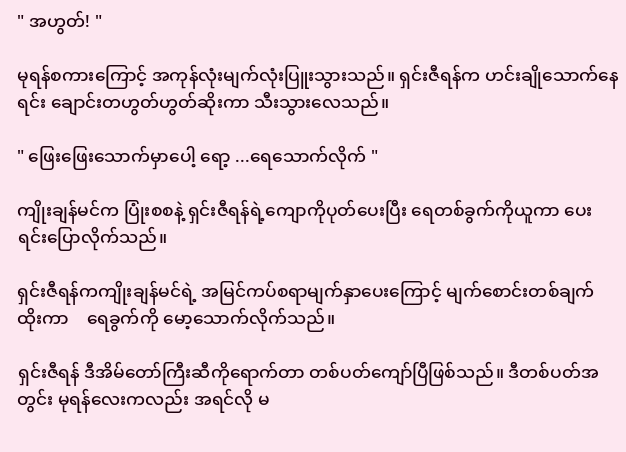" အဟွတ်! "

မုရန်စကားကြောင့် အကုန်လုံးမျက်လုံးပြူးသွားသည်။ ရှင်းဇီရန်က ဟင်းချိုသောက်နေရင်း ချောင်းတဟွတ်ဟွတ်ဆိုးကာ သီးသွားလေသည်။

" ဖြေးဖြေးသောက်မှာပေါ့ ရော့ ...ရေသောက်လိုက် "

ကျိုးချန်မင်က ပြုံးစစနဲ့ ရှင်းဇီရန်ရဲ့ကျောကိုပုတ်ပေးပြီး ရေတစ်ခွက်ကိုယူကာ ပေးရင်းပြောလိုက်သည်။

ရှင်းဇီရန်ကကျိုးချန်မင်ရဲ့ အမြင်ကပ်စရာမျက်နှာပေးကြောင့် မျက်စောင်းတစ်ချက်ထိုးကာ    ရေခွက်ကို မော့‌သောက်လိုက်သည်။

ရှင်းဇီရန် ဒီအိမ်တော်ကြီးဆီကိုရောက်တာ တစ်ပတ်ကျော်ပြီဖြစ်သည်။ ဒီတစ်ပတ်အတွင်း မုရန်လေးကလည်း အရင်လို မ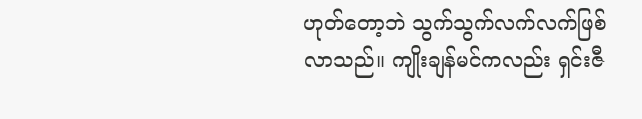ဟုတ်တော့ဘဲ သွက်သွက်လက်လက်ဖြစ်လာသည်။ ကျိုးချန်မင်ကလည်း ရှင်းဇီ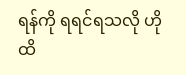ရန်ကို ရရင်ရသလို ဟိုထိ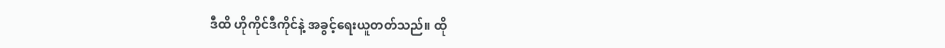ဒီထိ ဟိုကိုင်ဒီကိုင်နဲ့ အခွင့်ရေးယူတတ်သည်။ ထို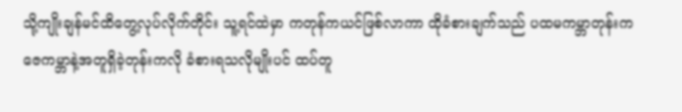သို့ကျိုးချန်မင်ထိတွေ့လုပ်လိုက်တိုင်း သူ့ရင်ထဲမှာ ကတုန်ကယင်ဖြစ်လာကာ ထိုခံစားချက်သည် ပထမကမ္ဘာတုန်းက ဇေကမ္ဘာနဲ့အတူရှိခဲ့တုန်းကလို ခံစားရသလိုမျိုးပင် ထပ်တူ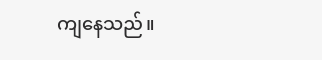ကျနေသည်။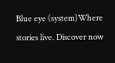Blue eye (system)Where stories live. Discover now